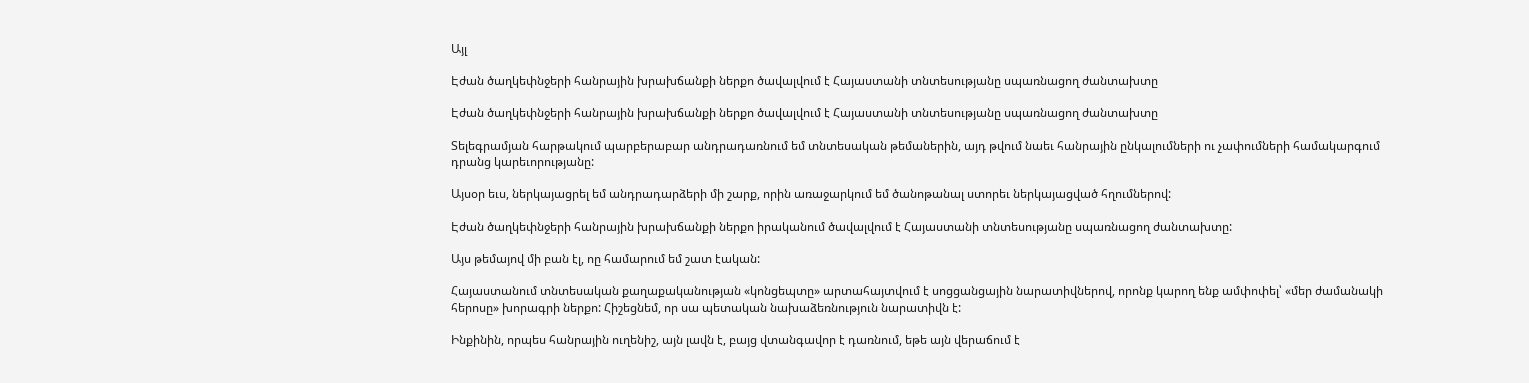Այլ

Էժան ծաղկեփնջերի հանրային խրախճանքի ներքո ծավալվում է Հայաստանի տնտեսությանը սպառնացող ժանտախտը

Էժան ծաղկեփնջերի հանրային խրախճանքի ներքո ծավալվում է Հայաստանի տնտեսությանը սպառնացող ժանտախտը

Տելեգրամյան հարթակում պարբերաբար անդրադառնում եմ տնտեսական թեմաներին, այդ թվում նաեւ հանրային ընկալումների ու չափումների համակարգում դրանց կարեւորությանը:

Այսօր եւս, ներկայացրել եմ անդրադարձերի մի շարք, որին առաջարկում եմ ծանոթանալ ստորեւ ներկայացված հղումներով:

Էժան ծաղկեփնջերի հանրային խրախճանքի ներքո իրականում ծավալվում է Հայաստանի տնտեսությանը սպառնացող ժանտախտը:

Այս թեմայով մի բան էլ, ոը համարում եմ շատ էական:

Հայաստանում տնտեսական քաղաքականության «կոնցեպտը» արտահայտվում է սոցցանցային նարատիվներով, որոնք կարող ենք ամփոփել՝ «մեր ժամանակի հերոսը» խորագրի ներքո: Հիշեցնեմ, որ սա պետական նախաձեռնություն նարատիվն է:

Ինքինին, որպես հանրային ուղենիշ, այն լավն է, բայց վտանգավոր է դառնում, եթե այն վերաճում է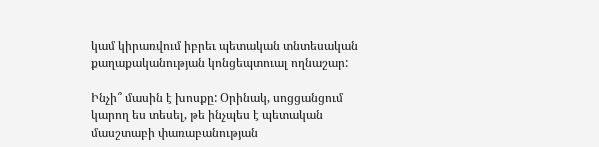կամ կիրառվում իբրեւ պետական տնտեսական քաղաքականության կոնցեպտուալ ողնաշար:

Ինչի՞ մասին է խոսքը: Օրինակ, սոցցանցում կարող ես տեսել, թե ինչպես է պետական մասշտաբի փառաբանության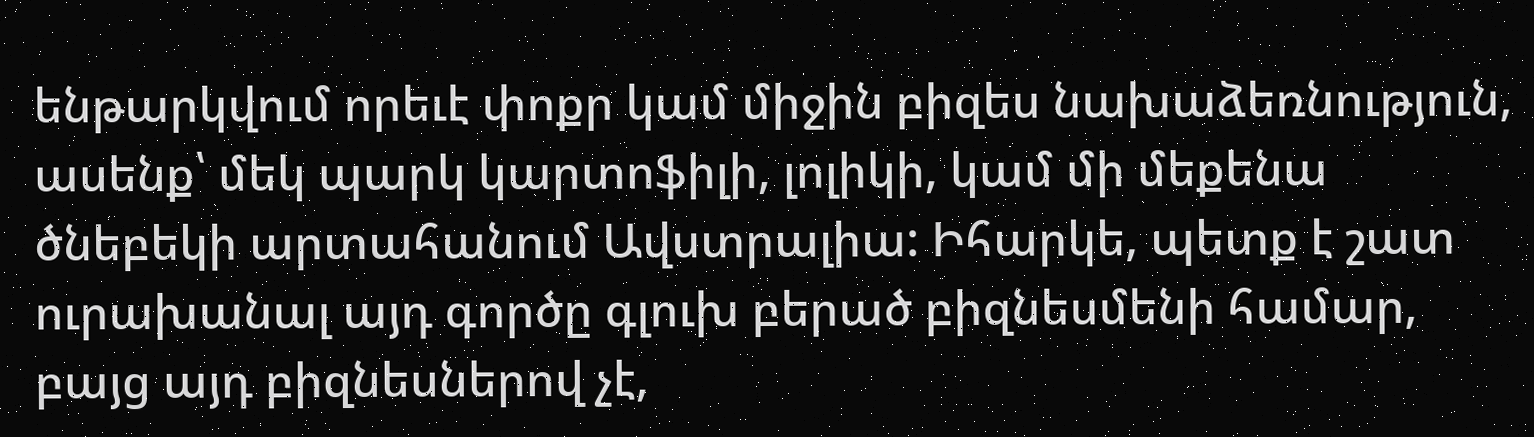ենթարկվում որեւէ փոքր կամ միջին բիզես նախաձեռնություն, ասենք՝ մեկ պարկ կարտոֆիլի, լոլիկի, կամ մի մեքենա ծնեբեկի արտահանում Ավստրալիա: Իհարկե, պետք է շատ ուրախանալ այդ գործը գլուխ բերած բիզնեսմենի համար, բայց այդ բիզնեսներով չէ,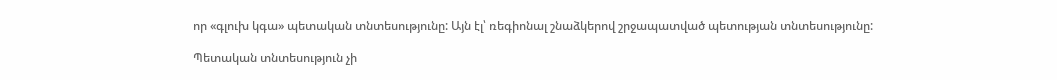որ «գլուխ կգա» պետական տնտեսությունը: Այն էլ՝ ռեգիոնալ շնաձկերով շրջապատված պետության տնտեսությունը:

Պետական տնտեսություն չի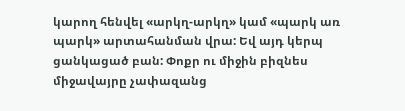կարող հենվել «արկղ-արկղ» կամ «պարկ առ պարկ» արտահանման վրա: Եվ այդ կերպ ցանկացած բան: Փոքր ու միջին բիզնես միջավայրը չափազանց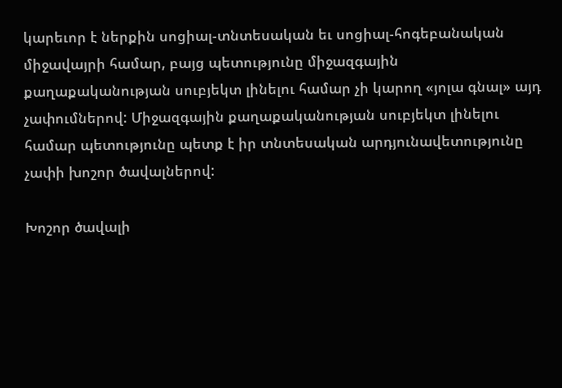կարեւոր է ներքին սոցիալ-տնտեսական եւ սոցիալ-հոգեբանական միջավայրի համար, բայց պետությունը միջազգային քաղաքականության սուբյեկտ լինելու համար չի կարող «յոլա գնալ» այդ չափումներով: Միջազգային քաղաքականության սուբյեկտ լինելու համար պետությունը պետք է իր տնտեսական արդյունավետությունը չափի խոշոր ծավալներով:

Խոշոր ծավալի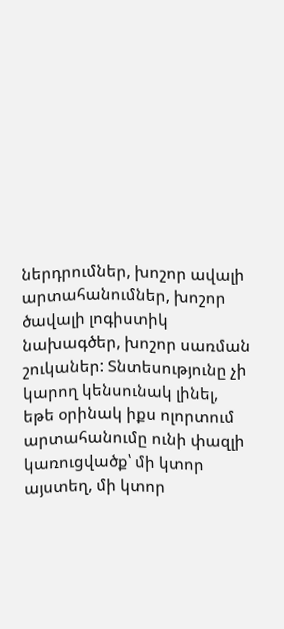ներդրումներ, խոշոր ավալի արտահանումներ, խոշոր ծավալի լոգիստիկ նախագծեր, խոշոր սառման շուկաներ: Տնտեսությունը չի կարող կենսունակ լինել, եթե օրինակ իքս ոլորտում արտահանումը ունի փազլի կառուցվածք՝ մի կտոր այստեղ, մի կտոր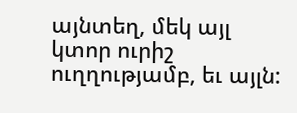այնտեղ, մեկ այլ կտոր ուրիշ ուղղությամբ, եւ այլն: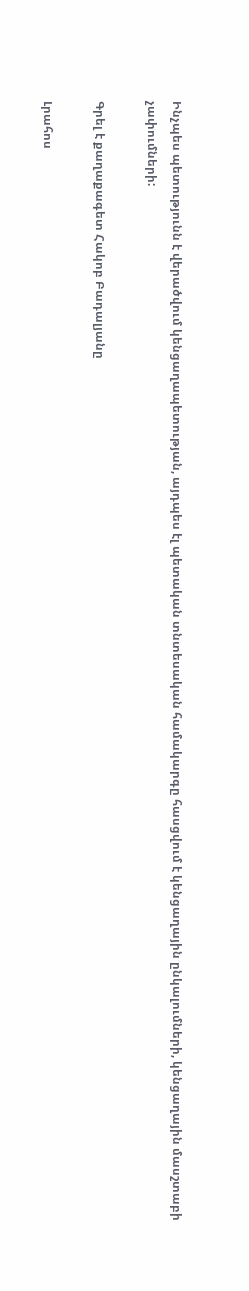Ինչպես պետությունն է վերածվում կենցաղապետության, այդպես էլ պետական տնտեսական համակարգը հասցվում է կենցաղային ընկալումների, կենցաղային մասշտաբի չափումների:

Գրել է քաղաքագետ Հակոբ Բադալյանը

Լրահոս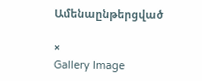Ամենաընթերցված

×
Gallery Image